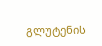გლუტენის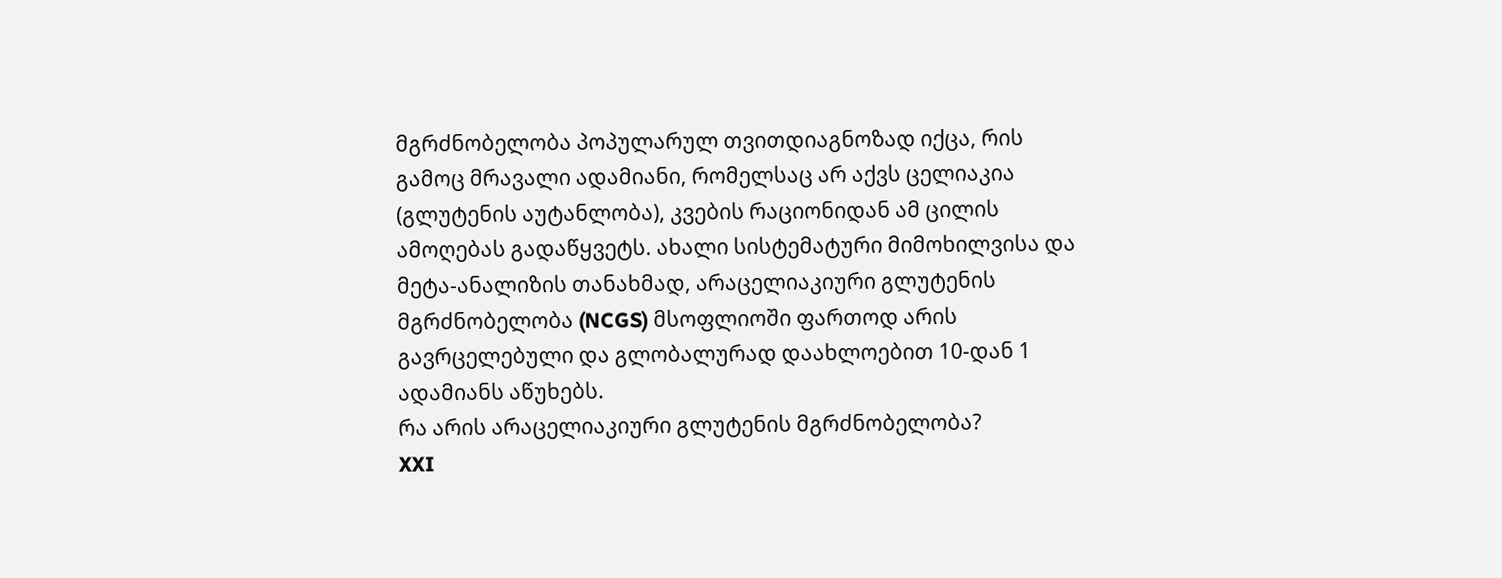მგრძნობელობა პოპულარულ თვითდიაგნოზად იქცა, რის გამოც მრავალი ადამიანი, რომელსაც არ აქვს ცელიაკია (გლუტენის აუტანლობა), კვების რაციონიდან ამ ცილის ამოღებას გადაწყვეტს. ახალი სისტემატური მიმოხილვისა და მეტა-ანალიზის თანახმად, არაცელიაკიური გლუტენის მგრძნობელობა (NCGS) მსოფლიოში ფართოდ არის გავრცელებული და გლობალურად დაახლოებით 10-დან 1 ადამიანს აწუხებს.
რა არის არაცელიაკიური გლუტენის მგრძნობელობა?
XXI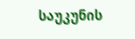საუკუნის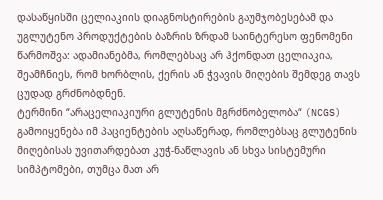დასაწყისში ცელიაკიის დიაგნოსტირების გაუმჯობესებამ და უგლუტენო პროდუქტების ბაზრის ზრდამ საინტერესო ფენომენი წარმოშვა: ადამიანებმა, რომლებსაც არ ჰქონდათ ცელიაკია, შეამჩნიეს, რომ ხორბლის, ქერის ან ჭვავის მიღების შემდეგ თავს ცუდად გრძნობდნენ.
ტერმინი “არაცელიაკიური გლუტენის მგრძნობელობა“ (NCGS) გამოიყენება იმ პაციენტების აღსაწერად, რომლებსაც გლუტენის მიღებისას უვითარდებათ კუჭ-ნაწლავის ან სხვა სისტემური სიმპტომები, თუმცა მათ არ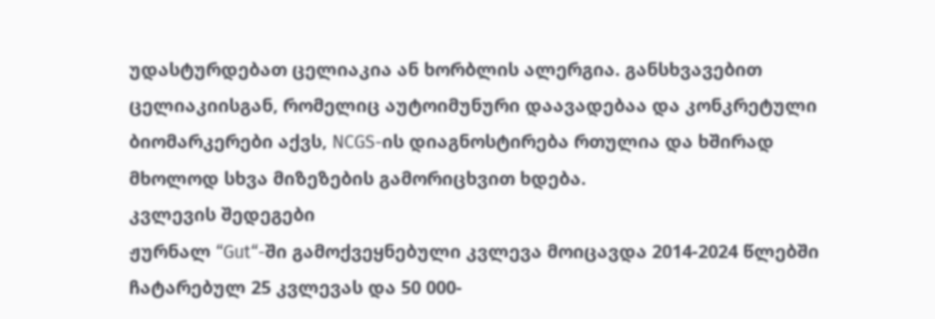უდასტურდებათ ცელიაკია ან ხორბლის ალერგია. განსხვავებით ცელიაკიისგან, რომელიც აუტოიმუნური დაავადებაა და კონკრეტული ბიომარკერები აქვს, NCGS-ის დიაგნოსტირება რთულია და ხშირად მხოლოდ სხვა მიზეზების გამორიცხვით ხდება.
კვლევის შედეგები
ჟურნალ “Gut“-ში გამოქვეყნებული კვლევა მოიცავდა 2014-2024 წლებში ჩატარებულ 25 კვლევას და 50 000-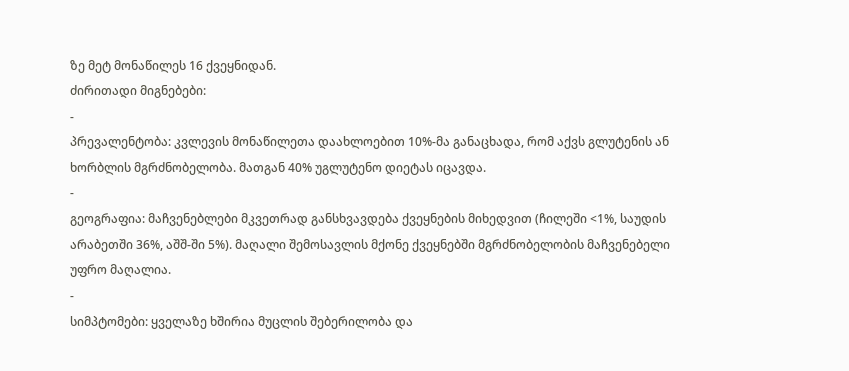ზე მეტ მონაწილეს 16 ქვეყნიდან.
ძირითადი მიგნებები:
-
პრევალენტობა: კვლევის მონაწილეთა დაახლოებით 10%-მა განაცხადა, რომ აქვს გლუტენის ან ხორბლის მგრძნობელობა. მათგან 40% უგლუტენო დიეტას იცავდა.
-
გეოგრაფია: მაჩვენებლები მკვეთრად განსხვავდება ქვეყნების მიხედვით (ჩილეში <1%, საუდის არაბეთში 36%, აშშ-ში 5%). მაღალი შემოსავლის მქონე ქვეყნებში მგრძნობელობის მაჩვენებელი უფრო მაღალია.
-
სიმპტომები: ყველაზე ხშირია მუცლის შებერილობა და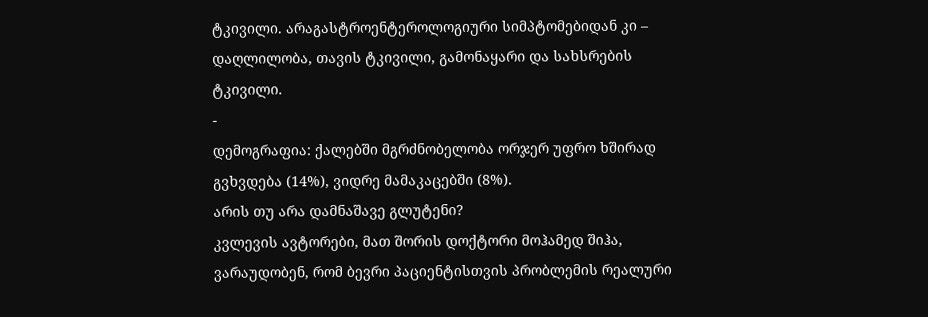ტკივილი. არაგასტროენტეროლოგიური სიმპტომებიდან კი – დაღლილობა, თავის ტკივილი, გამონაყარი და სახსრების ტკივილი.
-
დემოგრაფია: ქალებში მგრძნობელობა ორჯერ უფრო ხშირად გვხვდება (14%), ვიდრე მამაკაცებში (8%).
არის თუ არა დამნაშავე გლუტენი?
კვლევის ავტორები, მათ შორის დოქტორი მოჰამედ შიჰა, ვარაუდობენ, რომ ბევრი პაციენტისთვის პრობლემის რეალური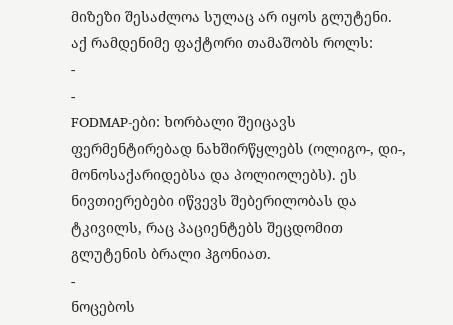მიზეზი შესაძლოა სულაც არ იყოს გლუტენი. აქ რამდენიმე ფაქტორი თამაშობს როლს:
-
-
FODMAP-ები: ხორბალი შეიცავს ფერმენტირებად ნახშირწყლებს (ოლიგო-, დი-, მონოსაქარიდებსა და პოლიოლებს). ეს ნივთიერებები იწვევს შებერილობას და ტკივილს, რაც პაციენტებს შეცდომით გლუტენის ბრალი ჰგონიათ.
-
ნოცებოს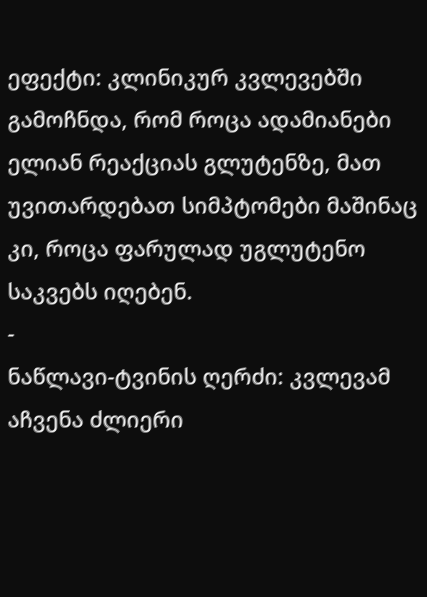ეფექტი: კლინიკურ კვლევებში გამოჩნდა, რომ როცა ადამიანები ელიან რეაქციას გლუტენზე, მათ უვითარდებათ სიმპტომები მაშინაც კი, როცა ფარულად უგლუტენო საკვებს იღებენ.
-
ნაწლავი-ტვინის ღერძი: კვლევამ აჩვენა ძლიერი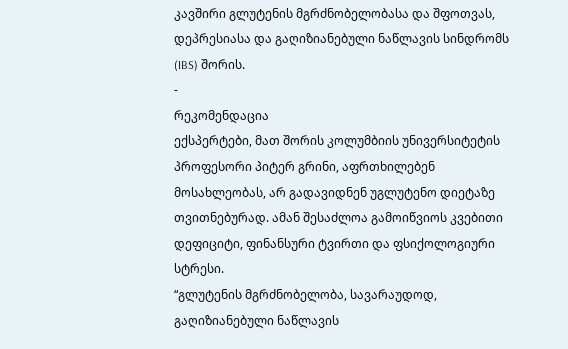კავშირი გლუტენის მგრძნობელობასა და შფოთვას, დეპრესიასა და გაღიზიანებული ნაწლავის სინდრომს (IBS) შორის.
-
რეკომენდაცია
ექსპერტები, მათ შორის კოლუმბიის უნივერსიტეტის პროფესორი პიტერ გრინი, აფრთხილებენ მოსახლეობას, არ გადავიდნენ უგლუტენო დიეტაზე თვითნებურად. ამან შესაძლოა გამოიწვიოს კვებითი დეფიციტი, ფინანსური ტვირთი და ფსიქოლოგიური სტრესი.
“გლუტენის მგრძნობელობა, სავარაუდოდ, გაღიზიანებული ნაწლავის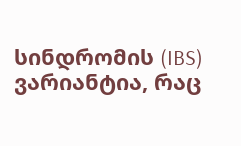სინდრომის (IBS) ვარიანტია, რაც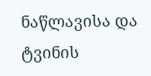ნაწლავისა და ტვინის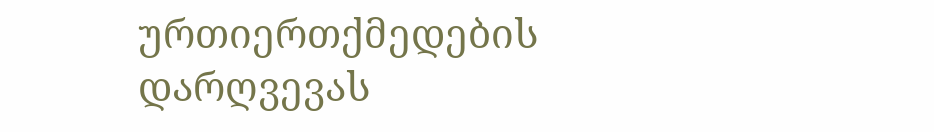ურთიერთქმედების დარღვევას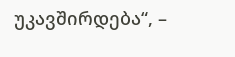უკავშირდება“, –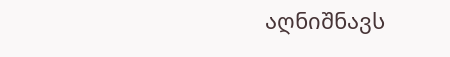აღნიშნავს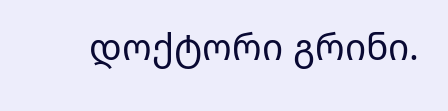დოქტორი გრინი.